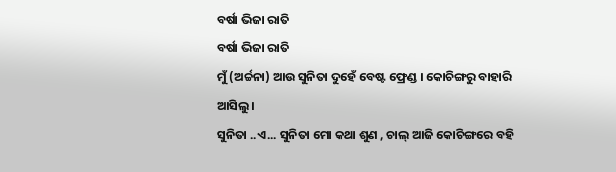ବର୍ଷା ଭିଜା ରାତି
ବର୍ଷା ଭିଜା ରାତି
ମୁଁ (ଅର୍ଚ୍ଚନା) ଆଉ ସୁନିତା ଦୁହେଁ ବେଷ୍ଟ ଫ୍ରେଣ୍ଡ । କୋଚିଙ୍ଗରୁ ବାହାରି ଆସିଲୁ।
ସୁନିତା ..ଏ... ସୁନିତା ମୋ କଥା ଶୁଣ , ଚାଲ୍ ଆଜି କୋଚିଙ୍ଗରେ ବହି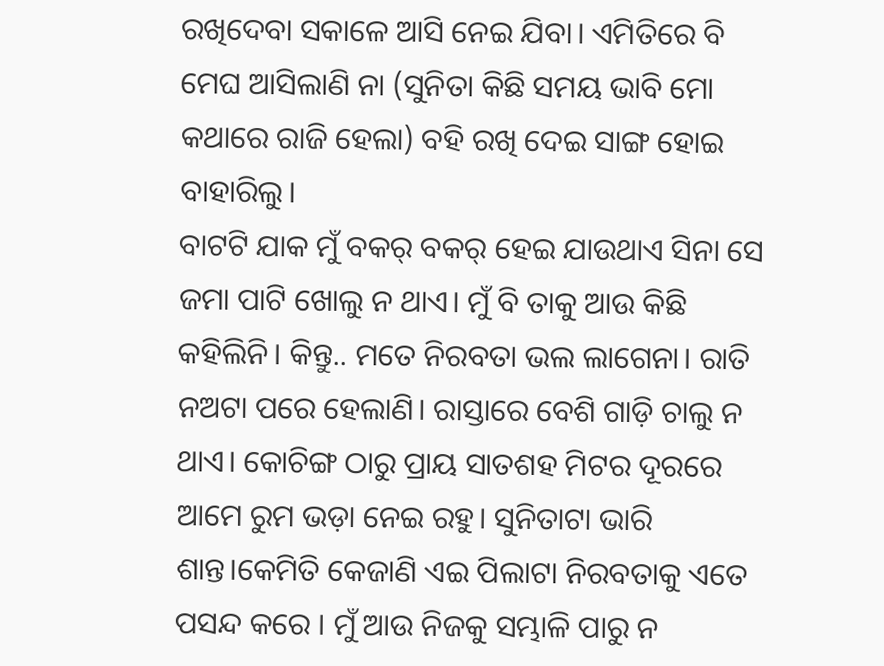ରଖିଦେବା ସକାଳେ ଆସି ନେଇ ଯିବା। ଏମିତିରେ ବି ମେଘ ଆସିଲାଣି ନା (ସୁନିତା କିଛି ସମୟ ଭାବି ମୋ କଥାରେ ରାଜି ହେଲା) ବହି ରଖି ଦେଇ ସାଙ୍ଗ ହୋଇ ବାହାରିଲୁ।
ବାଟଟି ଯାକ ମୁଁ ବକର୍ ବକର୍ ହେଇ ଯାଉଥାଏ ସିନା ସେ ଜମା ପାଟି ଖୋଲୁ ନ ଥାଏ। ମୁଁ ବି ତାକୁ ଆଉ କିଛି କହିଲିନି। କିନ୍ତୁ.. ମତେ ନିରବତା ଭଲ ଲାଗେନା। ରାତି ନଅଟା ପରେ ହେଲାଣି। ରାସ୍ତାରେ ବେଶି ଗାଡ଼ି ଚାଲୁ ନ ଥାଏ। କୋଚିଙ୍ଗ ଠାରୁ ପ୍ରାୟ ସାତଶହ ମିଟର ଦୂରରେ ଆମେ ରୁମ ଭଡ଼ା ନେଇ ରହୁ। ସୁନିତାଟା ଭାରି ଶାନ୍ତ।କେମିତି କେଜାଣି ଏଇ ପିଲାଟା ନିରବତାକୁ ଏତେ ପସନ୍ଦ କରେ । ମୁଁ ଆଉ ନିଜକୁ ସମ୍ଭାଳି ପାରୁ ନ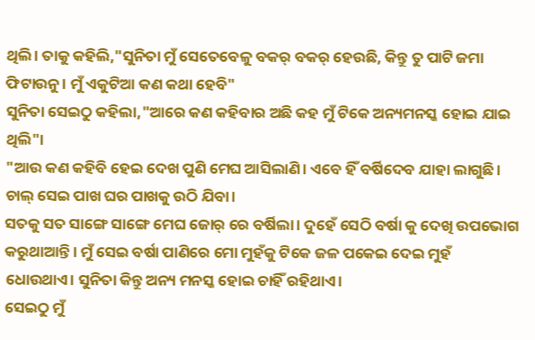ଥିଲି। ତାକୁ କହିଲି,"ସୁନିତା ମୁଁ ସେତେବେଳୁ ବକର୍ ବକର୍ ହେଉଛି, କିନ୍ତୁ ତୁ ପାଟି ଜମା ଫିଟାଉନୁ। ମୁଁ ଏକୁଟିଆ କଣ କଥା ହେବି"
ସୁନିତା ସେଇଠୁ କହିଲା,"ଆରେ କଣ କହିବାର ଅଛି କହ ମୁଁ ଟିକେ ଅନ୍ୟମନସ୍କ ହୋଇ ଯାଇ ଥିଲି"।
"ଆଉ କଣ କହିବି ହେଇ ଦେଖ ପୁଣି ମେଘ ଆସିଲାଣି। ଏବେ ହିଁ ବର୍ଷିଦେବ ଯାହା ଲାଗୁଛି। ଚାଲ୍ ସେଇ ପାଖ ଘର ପାଖକୁ ଉଠି ଯିବା।
ସତକୁ ସତ ସାଙ୍ଗେ ସାଙ୍ଗେ ମେଘ ଜୋର୍ ରେ ବର୍ଷିଲା। ଦୁହେଁ ସେଠି ବର୍ଷା କୁ ଦେଖି ଉପଭୋଗ କରୁଥାଆନ୍ତି। ମୁଁ ସେଇ ବର୍ଷା ପାଣିରେ ମୋ ମୁହଁକୁ ଟିକେ ଜଳ ପକେଇ ଦେଇ ମୁହଁ ଧୋଉଥାଏ। ସୁନିତା କିନ୍ତୁ ଅନ୍ୟ ମନସ୍କ ହୋଇ ଚାହିଁ ରହିଥାଏ।
ସେଇଠୁ ମୁଁ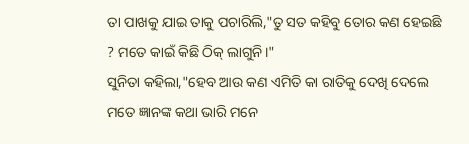ତା ପାଖକୁ ଯାଇ ତାକୁ ପଚାରିଲି,"ତୁ ସତ କହିବୁ ତୋର କଣ ହେଇଛି ? ମତେ କାଇଁ କିଛି ଠିକ୍ ଲାଗୁନି।"
ସୁନିତା କହିଲା,"ହେବ ଆଉ କଣ ଏମିତି କା ରାତିକୁ ଦେଖି ଦେଲେ ମତେ ଜ୍ଞାନଙ୍କ କଥା ଭାରି ମନେ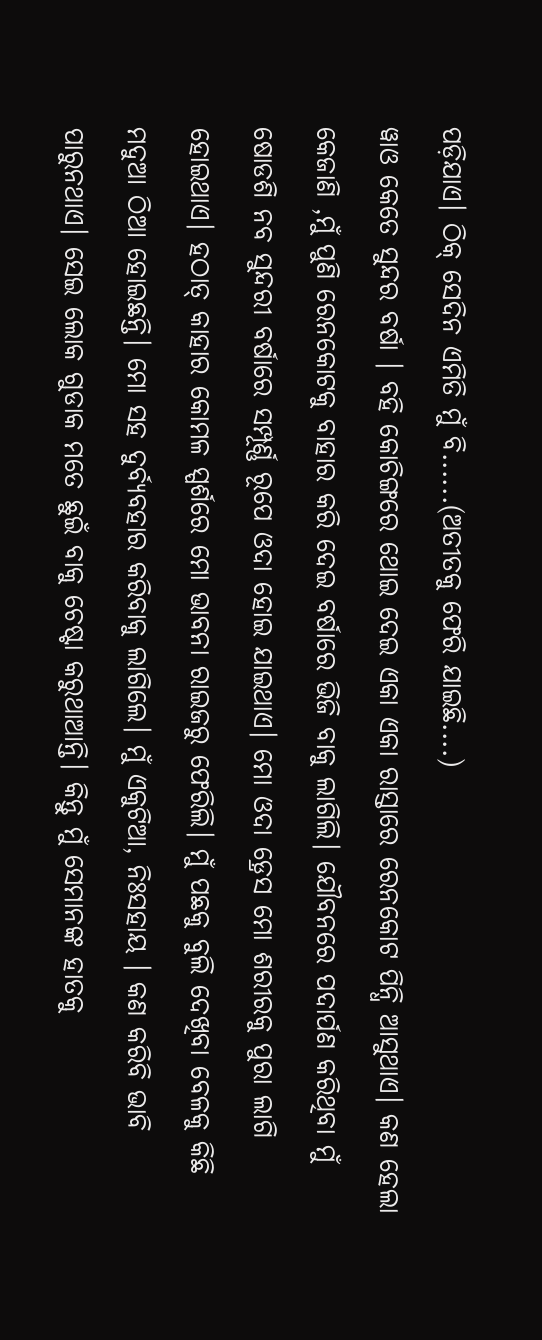ପଡ଼ିଯାଏ। ଠିକ୍ ସେଦିନ ଏମିତି ମୁଁ ବି......(ଅତୀତକୁ ଫେରି ଯାଇଛି....)
ୱାଓ କେତେ ସୁନ୍ଦର ବର୍ଷା । ବହି କୋଚିଙ୍ଗରେ ଥୋଇ ଦେଇ ଏକା ଏକା ରାସ୍ତାରେ ରେନକୋଟ ପିନ୍ଧି ଆସୁଥାଏ। କଣ ହେଲା କେଜାଣି ,ମୁଁ ପୁଣି ରେନକୋଟକୁ ବାହାର କରି ଦେଇ ବର୍ଷାରେ ଭିଜି ବାକୁ ଲାଗିଲି। ଯୌବନରେ ପଦାର୍ପଣ କରିଥିବା ମୁଁ ଷୋଡଶି ନବ ସୁନ୍ଦରୀ ବର୍ଷାରେ ସମ୍ପୂର୍ଣ୍ଣ ରୂପେ ଓଦା ହୋଇ ଯାଇଥାଏ। ମୋ ଓଦା ଡ଼୍ରେସ ମୋ ଶରୀରକୁ ପୁରା ଲାଗି ହୋଇଥାଏ। ହଠାତ୍ କାହାର କୋମଳ ସ୍ପର୍ଶରେ ମୋ ଭାବନା ରାଇଜରୁ ଫେରିଲି। ମୁଁ ପଛକୁ ବୁଲି ଦେଖିବା ବେଳକୁ କିଛି ମଦୁଆ ଠିଆ ହୋଇଛନ୍ତି। ମୋ ସହ ଦୁର୍ବ୍ୟବହାର କରିବାକୁ ଲାଗିଲେ। ମୁଁ ଏକୁଟିଆ, ନିଃସହାୟ । କଣ କରିବି ଭାବି ପାରୁନଥାଏ। ସେଇ ଲୋକ ଗୁଡାକ ମତେ ଛୁଇଁ ବାକୁ ଚେଷ୍ଟା କରୁଥାଆନ୍ତି। କିନ୍ତୁ ମୁଁ ସେମାନଙ୍କ ହାତକୁ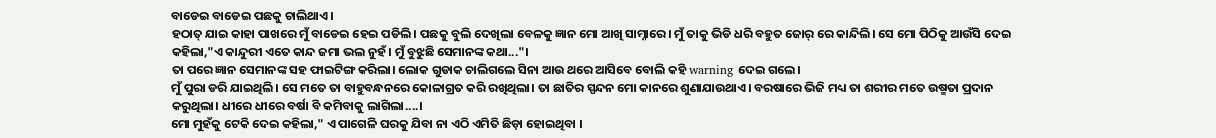ବାଡେଇ ବାଡେଇ ପଛକୁ ଚାଲିଥାଏ।
ହଠାତ୍ ଯାଇ କାହା ପାଖରେ ମୁଁ ବାଡେଇ ହେଇ ପଡିଲି। ପଛକୁ ବୁଲି ଦେଖିଲା ବେଳକୁ ଜ୍ଞାନ ମୋ ଆଖି ସାମ୍ନାରେ। ମୁଁ ତାକୁ ଭିଡି ଧରି ବହୁତ ଜୋର୍ ରେ କାନ୍ଦିଲି। ସେ ମୋ ପିଠିକୁ ଆଉଁସି ଦେଇ କହିଲା,"ଏ କାନ୍ଦୁରୀ ଏତେ କାନ୍ଦ ଜମା ଭଲ ନୁହଁ। ମୁଁ ବୁଝୁଛି ସେମାନଙ୍କ କଥା..."।
ତା ପରେ ଜ୍ଞାନ ସେମାନଙ୍କ ସହ ଫାଇଟିଙ୍ଗ କରିଲା। ଲୋକ ଗୁଡାକ ଚାଲିଗଲେ ସିନା ଆଉ ଥରେ ଆସିବେ ବୋଲି କହି warning ଦେଇ ଗଲେ।
ମୁଁ ପୁରା ଡରି ଯାଇଥିଲି। ସେ ମତେ ତା ବାହୁବନ୍ଧନରେ କୋଳାଗ୍ରତ କରି ରଖିଥିଲା। ତା ଛାତିର ସ୍ପନ୍ଦନ ମୋ କାନରେ ଶୁଣାଯାଉଥାଏ। ବରଷାରେ ଭିଜି ମଧ୍ୟ ତା ଶରୀର ମତେ ଉଷ୍ମତା ପ୍ରଦାନ କରୁଥିଲା। ଧୀରେ ଧୀରେ ବର୍ଷା ବି କମିବାକୁ ଲାଗିଲା....।
ମୋ ମୁହଁକୁ ଟେକି ଦେଇ କହିଲା," ଏ ପାଗେଳି ଘରକୁ ଯିବା ନା ଏଠି ଏମିତି ଛିଡ଼ା ହୋଇଥିବା ।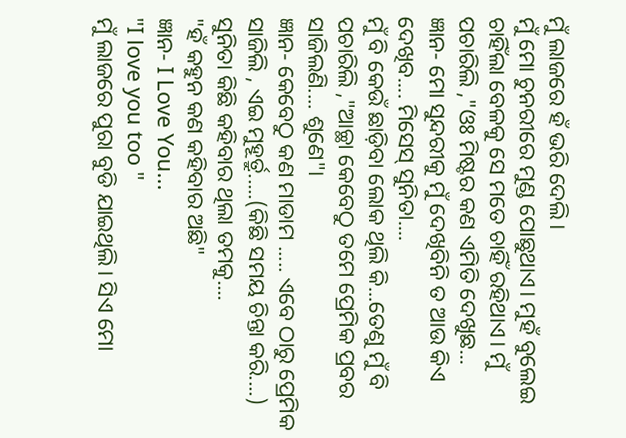ମୁଁ ଲାଜରେ ହଁ ଭରି ଦେଲି।
ମୁଁ ମୋ ଚୁନରୀରେ ମୁଣ୍ଡ ପୋଛୁଥାଏ। ମୁହଁ ବୁଲେଇ ଚାହିଁଲା ବେଳକୁ ସେ ମତେ ଚାହିଁ ରହିଥାଏ। ମୁଁ ପଚାରିଲି ,"ଓଃ ମିଷ୍ଟର କଣ ଏମିତି ଦେଖୁଛ...
ଜ୍ଞାନ- ମୋ ସୁନ୍ଦରୀକୁ ମୁଁ ଦେଖିବିନି ତ ଆଉ କିଏ ଦେଖିବ.... ମିସେସ୍ ସୁନିତା....
ମୁଁ ବି କେଉଁ ଛାଡ଼ିବା ଲୋକ ଥିଲି କି...ତେଣୁ ମୁଁ ବି ପଚାରିଲି ,"ଆଚ୍ଛା କେବେଠୁ ତମେ ପ୍ରେମିକ ପ୍ରବର ସାଜିଲଣି.... ଶୁଣେ"।
ଜ୍ଞାନ- କେବେଠୁ କଣ ମାଡାମ ..... ଏବେ ଠାରୁ ପ୍ରେମିକ ସାଜିଲି , ଏଇ ମୁହୂର୍ତ୍ରୁ.....(କିଛି ସମୟ ଚିନ୍ତା କରି....)
ସୁନିତା କିଛି କହିବାର ଥିଲା ତମକୁ....
"ହଁ କହୁନ କଣ କହିବାର ଅଛି"
ଜ୍ଞାନ- I Love You...
"I love you too "
ମୁଁ ଲାଜରେ ପୁରା ବୁଡି ଯାଇଥିଲି। ସିଏ ମୋ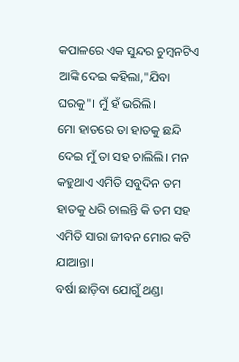କପାଳରେ ଏକ ସୁନ୍ଦର ଚୁମ୍ବନଟିଏ ଆଙ୍କି ଦେଇ କହିଲା,"ଯିବା ଘରକୁ"। ମୁଁ ହଁ ଭରିଲି।
ମୋ ହାତରେ ତା ହାତକୁ ଛନ୍ଦି ଦେଇ ମୁଁ ତା ସହ ଚାଲିଲି। ମନ କହୁଥାଏ ଏମିତି ସବୁଦିନ ତମ ହାତକୁ ଧରି ଚାଲନ୍ତି କି ତମ ସହ ଏମିତି ସାରା ଜୀବନ ମୋର କଟି ଯାଆନ୍ତା।
ବର୍ଷା ଛାଡ଼ିବା ଯୋଗୁଁ ଥଣ୍ଡା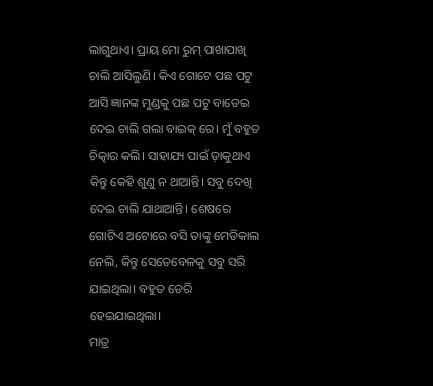ଲାଗୁଥାଏ। ପ୍ରାୟ ମୋ ରୁମ୍ ପାଖାପାଖି ଚାଲି ଆସିଲୁଣି। କିଏ ଗୋଟେ ପଛ ପଟୁ ଆସି ଜ୍ଞାନଙ୍କ ମୁଣ୍ଡକୁ ପଛ ପଟୁ ବାଡେଇ ଦେଇ ଚାଲି ଗଲା ବାଇକ୍ ରେ। ମୁଁ ବହୁତ ଚିତ୍କାର କଲି। ସାହାଯ୍ୟ ପାଇଁ ଡ଼ାକୁଥାଏ କିନ୍ତୁ କେହି ଶୁଣୁ ନ ଥାଆନ୍ତି। ସବୁ ଦେଖି ଦେଇ ଚାଲି ଯାଥାଆନ୍ତି। ଶେଷରେ ଗୋଟିଏ ଅଟୋରେ ବସି ତାଙ୍କୁ ମେଡିକାଲ ନେଲି, କିନ୍ତୁ ସେତେବେଳକୁ ସବୁ ସରି ଯାଇଥିଲା। ବହୁତ ଡେରି ହେଇଯାଇଥିଲା।
ମାତ୍ର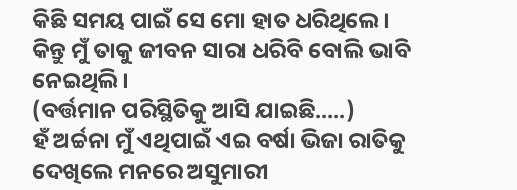କିଛି ସମୟ ପାଇଁ ସେ ମୋ ହାତ ଧରିଥିଲେ। କିନ୍ତୁ ମୁଁ ତାକୁ ଜୀବନ ସାରା ଧରିବି ବୋଲି ଭାବି ନେଇଥିଲି।
(ବର୍ତ୍ତମାନ ପରିସ୍ଥିତିକୁ ଆସି ଯାଇଛି.....)
ହଁ ଅର୍ଚ୍ଚନା ମୁଁ ଏଥିପାଇଁ ଏଇ ବର୍ଷା ଭିଜା ରାତିକୁ ଦେଖିଲେ ମନରେ ଅସୁମାରୀ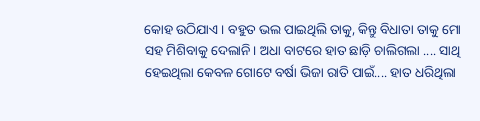କୋହ ଉଠିଯାଏ। ବହୁତ ଭଲ ପାଇଥିଲି ତାକୁ, କିନ୍ତୁ ବିଧାତା ତାକୁ ମୋ ସହ ମିଶିବାକୁ ଦେଲାନି। ଅଧା ବାଟରେ ହାତ ଛାଡ଼ି ଚାଲିଗଲା .... ସାଥି ହେଇଥିଲା କେବଳ ଗୋଟେ ବର୍ଷା ଭିଜା ରାତି ପାଇଁ.... ହାତ ଧରିଥିଲା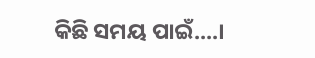କିଛି ସମୟ ପାଇଁ....।